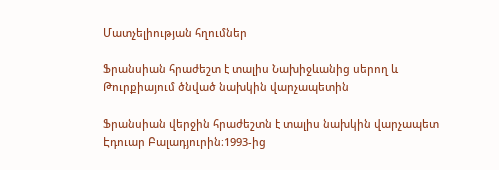Մատչելիության հղումներ

Ֆրանսիան հրաժեշտ է տալիս Նախիջևանից սերող և Թուրքիայում ծնված նախկին վարչապետին

Ֆրանսիան վերջին հրաժեշտն է տալիս նախկին վարչապետ Էդուար Բալադյուրին։1993-ից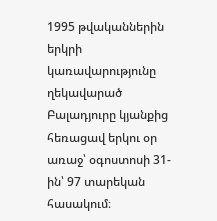1995 թվականներին երկրի կառավարությունը ղեկավարած Բալադյուրը կյանքից հեռացավ երկու օր առաջ՝ օգոստոսի 31-ին՝ 97 տարեկան հասակում։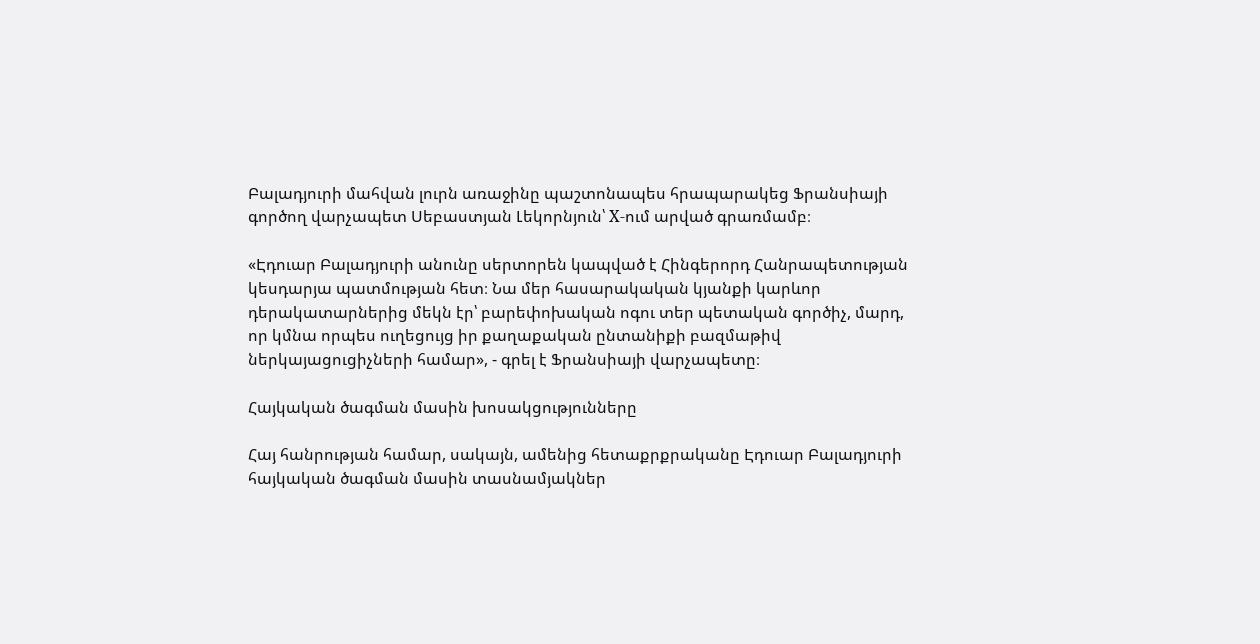Բալադյուրի մահվան լուրն առաջինը պաշտոնապես հրապարակեց Ֆրանսիայի գործող վարչապետ Սեբաստյան Լեկորնյուն՝ Х-ում արված գրառմամբ։

«Էդուար Բալադյուրի անունը սերտորեն կապված է Հինգերորդ Հանրապետության կեսդարյա պատմության հետ։ Նա մեր հասարակական կյանքի կարևոր դերակատարներից մեկն էր՝ բարեփոխական ոգու տեր պետական գործիչ, մարդ, որ կմնա որպես ուղեցույց իր քաղաքական ընտանիքի բազմաթիվ ներկայացուցիչների համար», - գրել է Ֆրանսիայի վարչապետը։

Հայկական ծագման մասին խոսակցությունները

Հայ հանրության համար, սակայն, ամենից հետաքրքրականը Էդուար Բալադյուրի հայկական ծագման մասին տասնամյակներ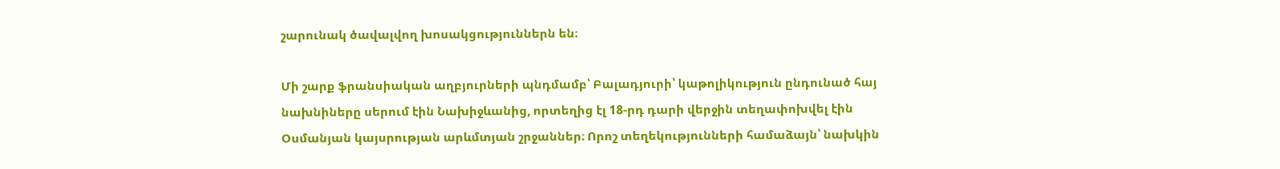շարունակ ծավալվող խոսակցություններն են։

Մի շարք ֆրանսիական աղբյուրների պնդմամբ՝ Բալադյուրի՝ կաթոլիկություն ընդունած հայ նախնիները սերում էին Նախիջևանից, որտեղից էլ 18-րդ դարի վերջին տեղափոխվել էին Օսմանյան կայսրության արևմտյան շրջաններ։ Որոշ տեղեկությունների համաձայն՝ նախկին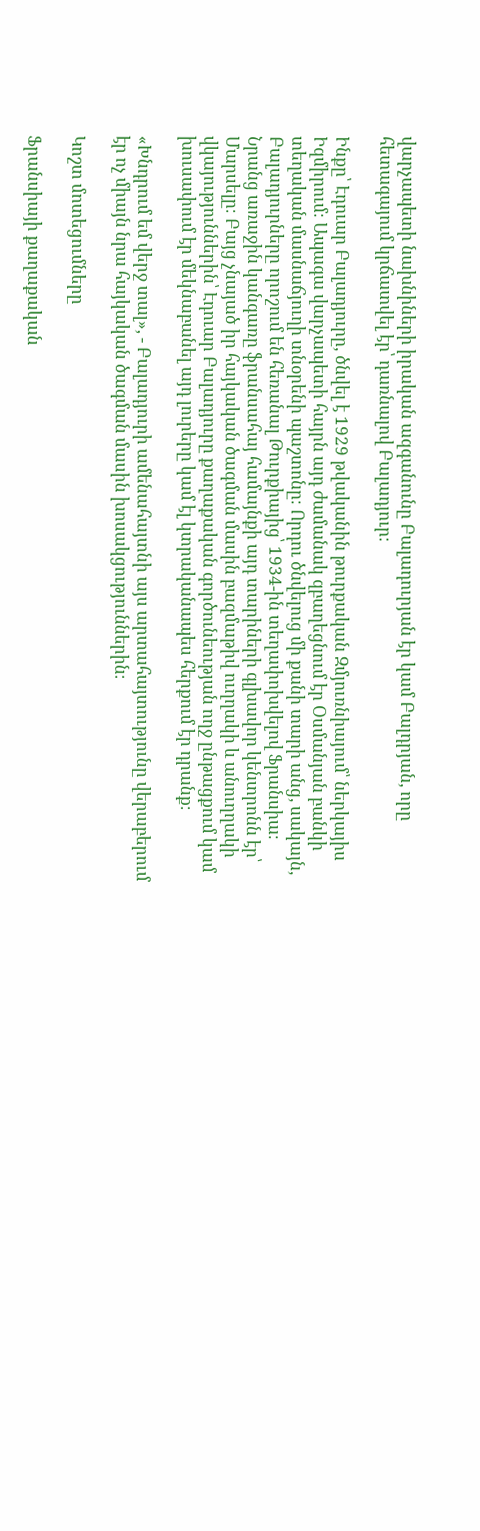վարչապետի նախնիների իրական ազգանունը Բալադուրյան էր կամ Բալդրյան, որը հետագայում կրճատվել էր՝ դառնալով Բալադյուր։

Ինքը՝ Էդուար Բալադյուրը, ծնվել է 1929 թվականին թուրքական Զմյուռնիայում՝ ներկայիս Իզմիրում։ Ապագա վարչապետի հայրն այդ ժամանակ զբաղեցնում էր Օսմանյան բանկի տեղական մասնաճյուղի տնօրենի պաշտոնը։ Որդու ծնվելուց մի քանի տարի անց, սակայն, Բալադյուրները որոշում են հեռանալ Թուրքիայից՝ 1934-ին տեղափոխվելով Ֆրանսիա։ Նրանց առաջին կանգառը ֆրանսահայ համայնքի այդ տարիների գլխավոր կենտրոնն էր՝ Մարսելը։ Բայց չնայած իր հայկական ծագման մասին բազմաթիվ ուղղակի և անուղղակի վկայություններին՝ Էդուար Բալադյուրը քաղաքական գործունեության ողջ ընթացքում կամ խուսափում էր մեկնաբանել այդ լուրերը կամ էլ կտրականապես հերքում էր դրանք։

«Խնդրում եմ վերջ տալ», - Բալադյուրի ամենահայտնի այս արտահայտությունը վերաբերում էր ոչ միայն նրա հայկական ծագման մասին խոսակցություններին։

Կոշտ մոտեցումները

Ֆրանսիայի քաղաքական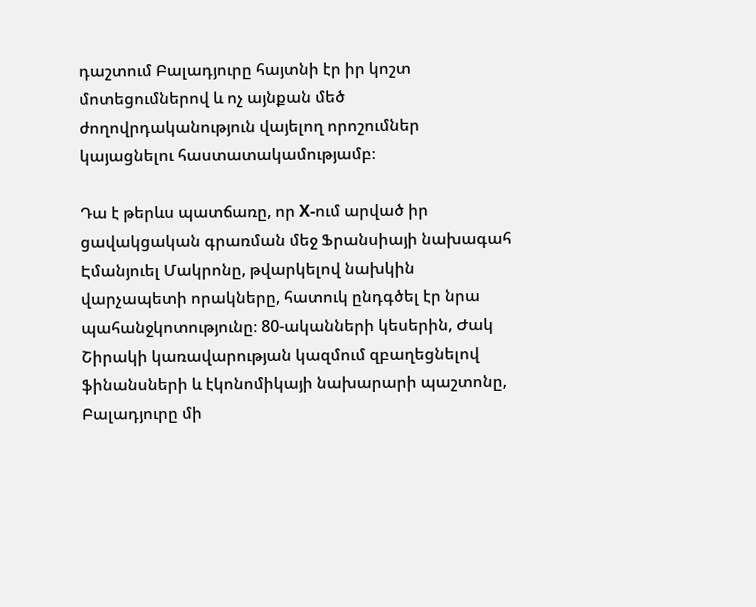դաշտում Բալադյուրը հայտնի էր իր կոշտ մոտեցումներով և ոչ այնքան մեծ ժողովրդականություն վայելող որոշումներ կայացնելու հաստատակամությամբ։

Դա է թերևս պատճառը, որ Х-ում արված իր ցավակցական գրառման մեջ Ֆրանսիայի նախագահ Էմանյուել Մակրոնը, թվարկելով նախկին վարչապետի որակները, հատուկ ընդգծել էր նրա պահանջկոտությունը։ 80-ականների կեսերին, Ժակ Շիրակի կառավարության կազմում զբաղեցնելով ֆինանսների և էկոնոմիկայի նախարարի պաշտոնը, Բալադյուրը մի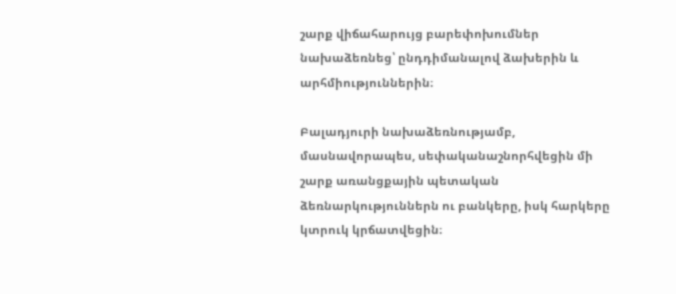շարք վիճահարույց բարեփոխումներ նախաձեռնեց՝ ընդդիմանալով ձախերին և արհմիություններին։

Բալադյուրի նախաձեռնությամբ, մասնավորապես, սեփականաշնորհվեցին մի շարք առանցքային պետական ձեռնարկություններն ու բանկերը, իսկ հարկերը կտրուկ կրճատվեցին։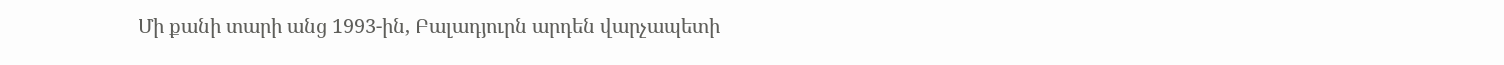Մի քանի տարի անց 1993-ին, Բալադյուրն արդեն վարչապետի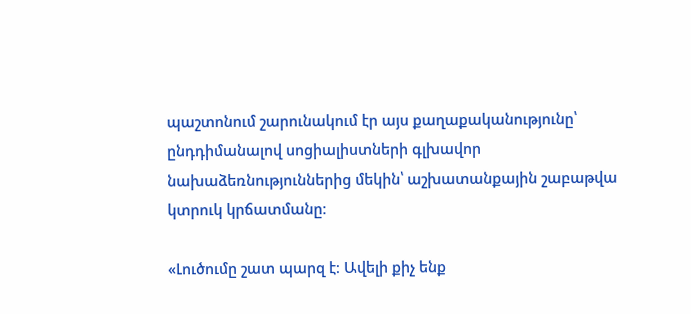պաշտոնում շարունակում էր այս քաղաքականությունը՝ ընդդիմանալով սոցիալիստների գլխավոր նախաձեռնություններից մեկին՝ աշխատանքային շաբաթվա կտրուկ կրճատմանը։

«Լուծումը շատ պարզ է։ Ավելի քիչ ենք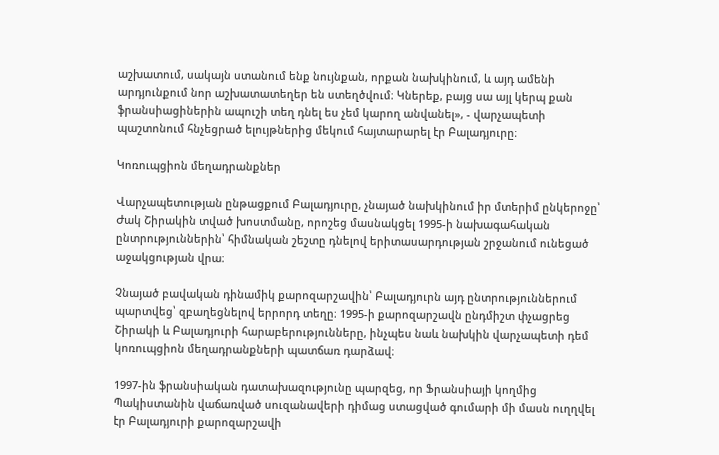աշխատում, սակայն ստանում ենք նույնքան, որքան նախկինում, և այդ ամենի արդյունքում նոր աշխատատեղեր են ստեղծվում։ Կներեք, բայց սա այլ կերպ քան ֆրանսիացիներին ապուշի տեղ դնել ես չեմ կարող անվանել», - վարչապետի պաշտոնում հնչեցրած ելույթներից մեկում հայտարարել էր Բալադյուրը։

Կոռուպցիոն մեղադրանքներ

Վարչապետության ընթացքում Բալադյուրը, չնայած նախկինում իր մտերիմ ընկերոջը՝ Ժակ Շիրակին տված խոստմանը, որոշեց մասնակցել 1995-ի նախագահական ընտրություններին՝ հիմնական շեշտը դնելով երիտասարդության շրջանում ունեցած աջակցության վրա։

Չնայած բավական դինամիկ քարոզարշավին՝ Բալադյուրն այդ ընտրություններում պարտվեց՝ զբաղեցնելով երրորդ տեղը։ 1995-ի քարոզարշավն ընդմիշտ փչացրեց Շիրակի և Բալադյուրի հարաբերությունները, ինչպես նաև նախկին վարչապետի դեմ կոռուպցիոն մեղադրանքների պատճառ դարձավ։

1997-ին ֆրանսիական դատախազությունը պարզեց, որ Ֆրանսիայի կողմից Պակիստանին վաճառված սուզանավերի դիմաց ստացված գումարի մի մասն ուղղվել էր Բալադյուրի քարոզարշավի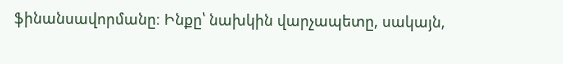ֆինանսավորմանը։ Ինքը՝ նախկին վարչապետը, սակայն,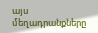այս մեղադրանքները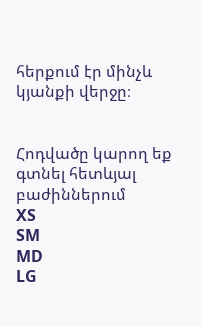հերքում էր մինչև կյանքի վերջը։


Հոդվածը կարող եք գտնել հետևյալ բաժիններում
XS
SM
MD
LG